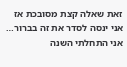זאת שאלה קצת מסובכת אז אני ינסה לסדר את זה בברור…
אני התחלתי השנה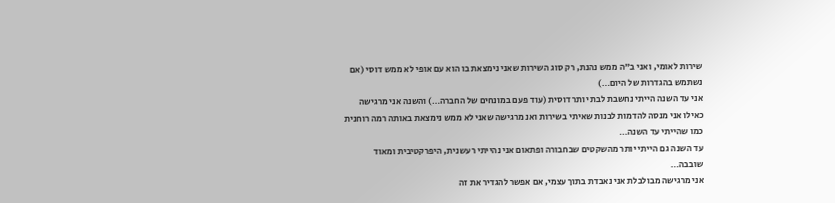שירות לאומי, ואני ב"ה ממש נהנת, רק סוג השירות שאני נימצאת בו הוא עם אופי לא ממש דוסי (אם נשתמש בהגדרות של היום…)
אני עד השנה הייתי נחשבת לבת יותר דוסית (עוד פעם במונחים של החברה…) והשנה אני מרגישה כאילו אני מנסה להדמות לבנות שאיתי בשירות ואנ מרגישה שאני לא ממש נימצאת באותה רמה רוחנית כמו שהייתי עד השנה…
עד השנה גם הייתי יותר מהשקטים שבחבורה ופתאום אני נהייתי רעשנית, היפרקטיבית ומאוד שובבה…
אני מרגישה מבולבלת אני נאבדת בתוך עצמי, אם אפשר להגדיר את זה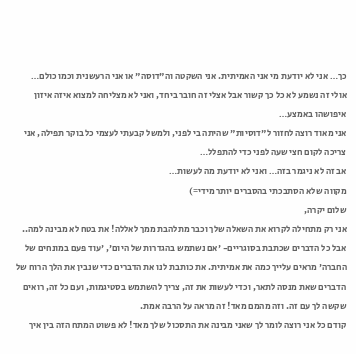כך… אני לא יודעת מי אני האמיתית. אני השקטה וה"דוסה" או אני הרעשנית וכמו כולם…
אולי זה נשמע לא כל כך קשור אבל אצלי זה חובר ביחד, ואני לא מצליחה למצוא איזה איזון איפושהו באמצע…
אני מאוד רוצה לחזור ל"דוסיות" שהיתה בי לפני, ולמשל קבעתי לעצמי כל בוקר תפילה, אני צריכה לקום חצי שעה לפני כדי להתפלל…
אב זה לא ניגמר בזה… ואני לא יודעת מה לעשות…
מקווה שלא הסתבכתי בהסברים יותר מידי=)
שלום יקרה,
אני רק מתחילה לקרוא את השאלה שלך וכבר מתלהבת ממך לאללה! את בטח לא מבינה למה.. אבל כל הדברים שכתבת בסוגריים- 'אם נשתמש בהגדרות של היום', 'עוד פעם במונחים של החברה' מראים עלייך כמה את אמיתית. את כותבת לנו את הדברים כדי שנבין את הלך הרוח של הדברים שאת מנסה לתאר, וכדי לעשות את זה, צריך להשתמש בסטיגמות, ועם כל זה, רואים שקשה לך עם זה. וזה מהמם מאד! זה מראה על הרבה אמת.
קודם כל אני רוצה לומר לך שאני מבינה את התסכול שלך מאד! לא פשוט המתח הזה בין איך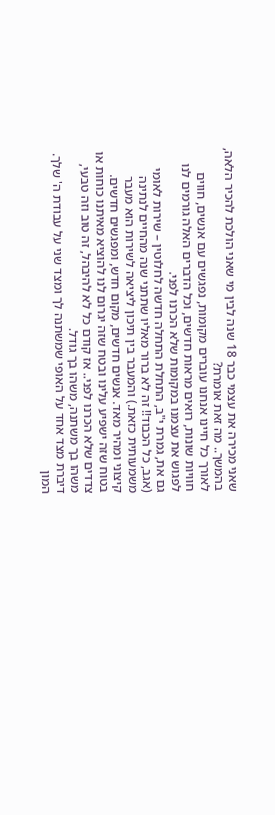שאני מכירה את עצמי כבר 18 שנה לבין מי שאני הולכת להכיר הלאה, בהמשך.. מה זאת אומרת?
לאורך כל חיינו אנחנו עוברים מקומות, נפגשים עם אנשים, חווים חוויות שונות, רואים מראות חדשים, וכל הדברים האלה גורמים לנו לפגוש את עצמנו במקומות שלא הכרנו לפני.
גם את, גמרת י"ב, התחלת התחלה חדשה לחלוטין – שירות לאומי (אגב, כל הכבוד!! זה לא ברור מאליו שתתני שנה מהחיים לנתינה משמעותית כזאת.) והמעבר בין תיכון ליציאה לשירות הוא מעבר קיצוני ומהיר מאד. אנשים חדשים, מקום חדש, ומפגשים חדשים. בטוח שזה ישפיע עלינו ובטח שזה יגרום לנו להוציא מאיתנו כוחות או צדדים שלא הכרנו לפני.. אז קודם כל לא להיבהל, זה טוב וזה טבעי, משהו בך משתנה, משהו בך גודל.
דיברת מצד אחד על האופי שמשתנה לך ומצד שני על עבודת ה' שלך. המון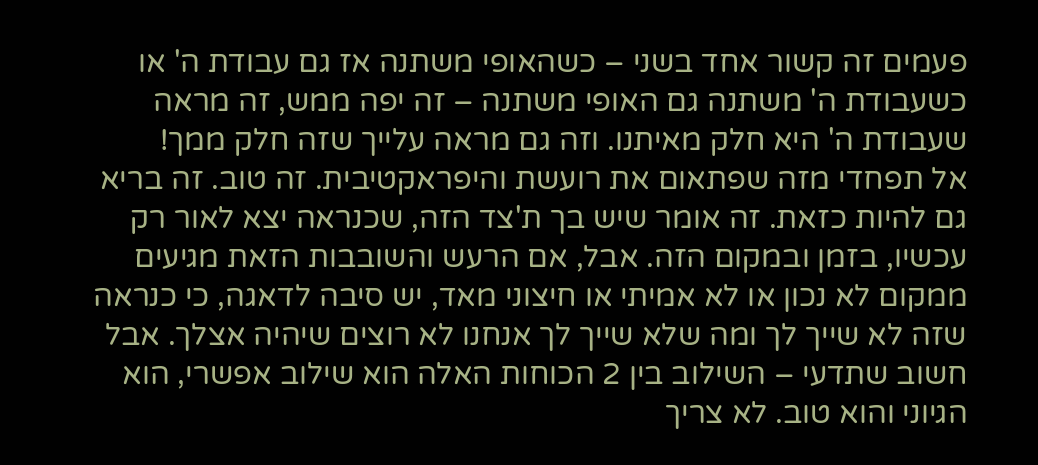פעמים זה קשור אחד בשני – כשהאופי משתנה אז גם עבודת ה' או כשעבודת ה' משתנה גם האופי משתנה – זה יפה ממש, זה מראה שעבודת ה' היא חלק מאיתנו. וזה גם מראה עלייך שזה חלק ממך!
אל תפחדי מזה שפתאום את רועשת והיפראקטיבית. זה טוב. זה בריא גם להיות כזאת. זה אומר שיש בך ת'צד הזה, שכנראה יצא לאור רק עכשיו, בזמן ובמקום הזה. אבל, אם הרעש והשובבות הזאת מגיעים ממקום לא נכון או לא אמיתי או חיצוני מאד, יש סיבה לדאגה, כי כנראה שזה לא שייך לך ומה שלא שייך לך אנחנו לא רוצים שיהיה אצלך. אבל חשוב שתדעי – השילוב בין 2 הכוחות האלה הוא שילוב אפשרי, הוא הגיוני והוא טוב. לא צריך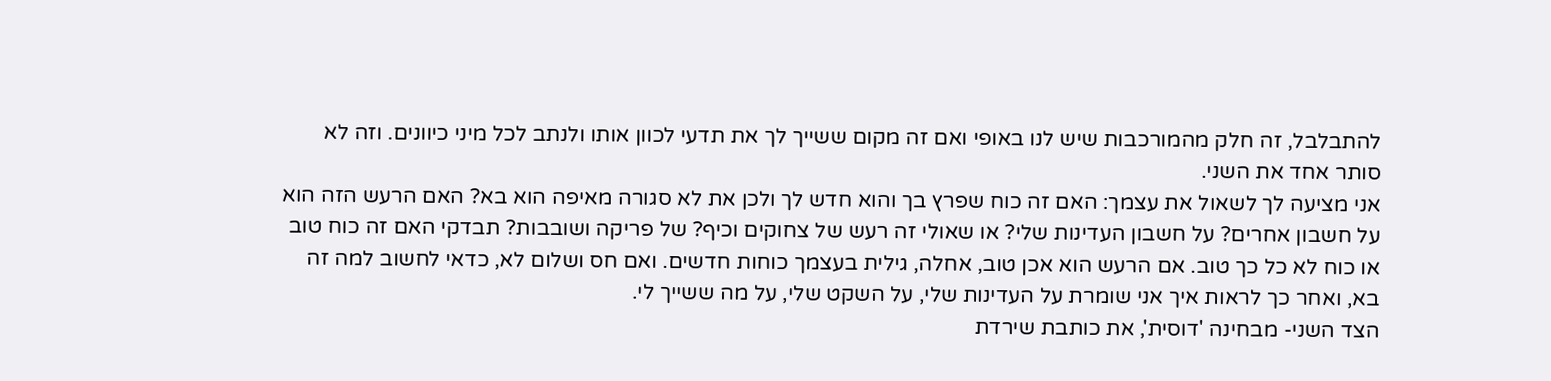להתבלבל, זה חלק מהמורכבות שיש לנו באופי ואם זה מקום ששייך לך את תדעי לכוון אותו ולנתב לכל מיני כיוונים. וזה לא סותר אחד את השני.
אני מציעה לך לשאול את עצמך: האם זה כוח שפרץ בך והוא חדש לך ולכן את לא סגורה מאיפה הוא בא? האם הרעש הזה הוא על חשבון אחרים? על חשבון העדינות שלי? או שאולי זה רעש של צחוקים וכיף? של פריקה ושובבות? תבדקי האם זה כוח טוב או כוח לא כל כך טוב. אם הרעש הוא אכן טוב, אחלה, גילית בעצמך כוחות חדשים. ואם חס ושלום לא, כדאי לחשוב למה זה בא, ואחר כך לראות איך אני שומרת על העדינות שלי, על השקט שלי, על מה ששייך לי.
הצד השני- מבחינה 'דוסית', את כותבת שירדת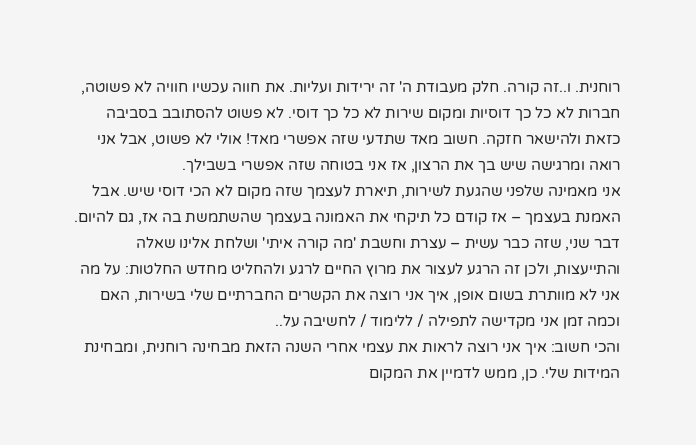רוחנית. ו..זה קורה. חלק מעבודת ה' זה ירידות ועליות. את חווה עכשיו חוויה לא פשוטה, חברות לא כל כך דוסיות ומקום שירות לא כל כך דוסי. לא פשוט להסתובב בסביבה כזאת ולהישאר חזקה. חשוב מאד שתדעי שזה אפשרי מאד! אולי לא פשוט, אבל אני רואה ומרגישה שיש בך את הרצון, אז אני בטוחה שזה אפשרי בשבילך.
אני מאמינה שלפני שהגעת לשירות, תיארת לעצמך שזה מקום לא הכי דוסי שיש. אבל האמנת בעצמך – אז קודם כל תיקחי את האמונה בעצמך שהשתמשת בה אז, גם להיום.
דבר שני, שזה כבר עשית – עצרת וחשבת 'מה קורה איתי' ושלחת אלינו שאלה והתייעצות, ולכן זה הרגע לעצור את מרוץ החיים לרגע ולהחליט מחדש החלטות: על מה אני לא מוותרת בשום אופן, איך אני רוצה את הקשרים החברתיים שלי בשירות, האם וכמה זמן אני מקדישה לתפילה / ללימוד / לחשיבה על..
והכי חשוב: איך אני רוצה לראות את עצמי אחרי השנה הזאת מבחינה רוחנית, ומבחינת המידות שלי. כן, ממש לדמיין את המקום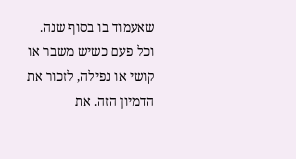שאעמוד בו בסוף שנה. וכל פעם כשיש משבר או קושי או נפילה, לזכור את הדמיון הזה. את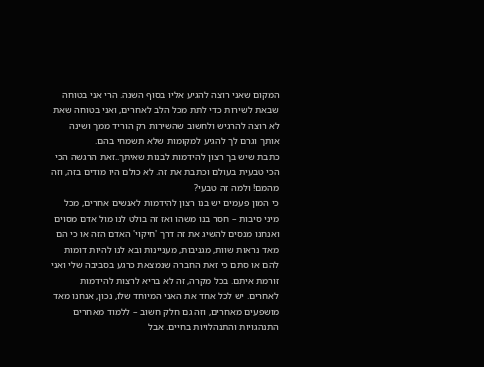המקום שאני רוצה להגיע אליו בסוף השנה. הרי אני בטוחה שבאת לשירות כדי לתת מכל הלב לאחרים, ואני בטוחה שאת לא רוצה להרגיש ולחשוב שהשירות רק הוריד ממך ושינה אותך וגרם לך להגיע למקומות שלא תשמחי בהם.
כתבת שיש בך רצון להידמות לבנות שאיתך..זאת הרגשה הכי הכי טבעית בעולם וכתבת את זה. לא כולם היו מודים בזה, וזה מהמם! ולמה זה טבעי?
כי המון פעמים יש בנו רצון להידמות לאנשים אחרים, מכל מיני סיבות – חסר בנו משהו ואז זה בולט לנו מול אדם מסוים ואנחנו מנסים להשיג את זה דרך 'חיקוי' האדם הזה או כי הם מאד נראות שוות, מגניבות, מעניינות ובא לנו להיות דומות להם או סתם כי זאת החברה שנמצאת כרגע בסביבה שלי ואני זורמת איתם. בכל מקרה, זה לא בריא לרצות להידמות לאחרים. יש לכל אחד את האני המיוחד שלו, נכון, אנחנו מאד מושפעים מאחרים, וזה גם חלק חשוב – ללמוד מאחרים התנהגויות והתנהלויות בחיים. אבל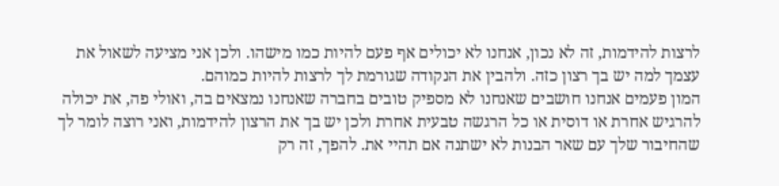לרצות להידמות, זה לא נכון, אנחנו לא יכולים אף פעם להיות כמו מישהו. ולכן אני מציעה לשאול את עצמך למה יש בך רצון כזה. ולהבין את הנקודה שגורמת לך לרצות להיות כמוהם.
המון פעמים אנחנו חושבים שאנחנו לא מספיק טובים בחברה שאנחנו נמצאים בה, ואולי פה, את יכולה להרגיש אחרת או דוסית או כל הרגשה טבעית אחרת ולכן יש בך את הרצון להידמות, ואני רוצה לומר לך שהחיבור שלך עם שאר הבנות לא ישתנה אם תהיי את. להפך, זה רק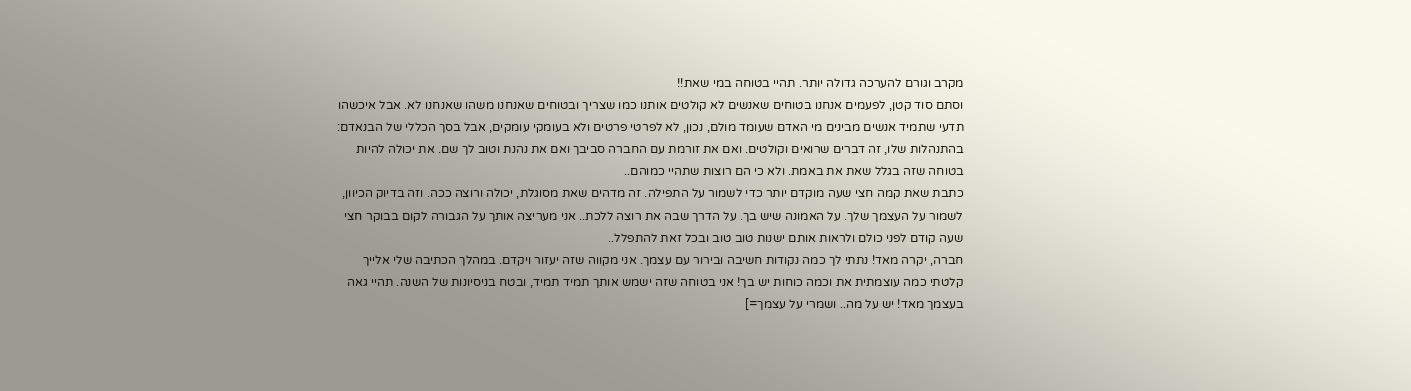מקרב וגורם להערכה גדולה יותר. תהיי בטוחה במי שאת!!
וסתם סוד קטן, לפעמים אנחנו בטוחים שאנשים לא קולטים אותנו כמו שצריך ובטוחים שאנחנו משהו שאנחנו לא. אבל איכשהו תדעי שתמיד אנשים מבינים מי האדם שעומד מולם, נכון, לא לפרטי פרטים ולא בעומקי עומקים, אבל בסך הכללי של הבנאדם: בהתנהלות שלו, זה דברים שרואים וקולטים. ואם את זורמת עם החברה סביבך ואם את נהנת וטוב לך שם. את יכולה להיות בטוחה שזה בגלל שאת את באמת. ולא כי הם רוצות שתהיי כמוהם..
כתבת שאת קמה חצי שעה מוקדם יותר כדי לשמור על התפילה. זה מדהים שאת מסוגלת, יכולה ורוצה ככה. וזה בדיוק הכיוון, לשמור על העצמך שלך. על האמונה שיש בך. על הדרך שבה את רוצה ללכת.. אני מעריצה אותך על הגבורה לקום בבוקר חצי שעה קודם לפני כולם ולראות אותם ישנות טוב טוב ובכל זאת להתפלל..
חברה, יקרה מאד! נתתי לך כמה נקודות חשיבה ובירור עם עצמך. אני מקווה שזה יעזור ויקדם. במהלך הכתיבה שלי אלייך קלטתי כמה עוצמתית את וכמה כוחות יש בך! אני בטוחה שזה ישמש אותך תמיד תמיד, ובטח בניסיונות של השנה. תהיי גאה בעצמך מאד! יש על מה.. ושמרי על עצמך=]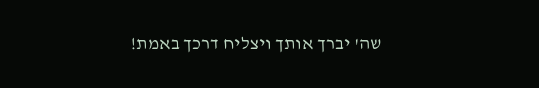שה' יברך אותך ויצליח דרכך באמת!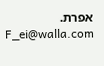אפרת.
F_ei@walla.com